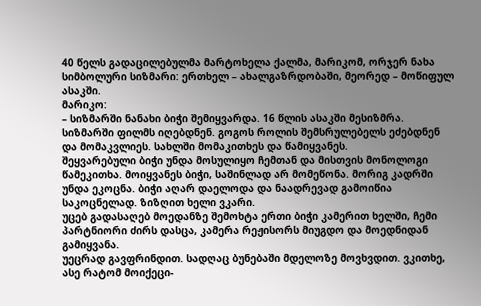40 წელს გადაცილებულმა მარტოხელა ქალმა, მარიკომ, ორჯერ ნახა სიმბოლური სიზმარი: ერთხელ – ახალგაზრდობაში, მეორედ – მოწიფულ ასაკში.
მარიკო:
– სიზმარში ნანახი ბიჭი შემიყვარდა. 16 წლის ასაკში მესიზმრა. სიზმარში ფილმს იღებდნენ. გოგოს როლის შემსრულებელს ეძებდნენ და მომაკვლიეს. სახლში მომაკითხეს და წამიყვანეს.
შეყვარებული ბიჭი უნდა მოსულიყო ჩემთან და მისთვის მონოლოგი წამეკითხა. მოიყვანეს ბიჭი, საშინლად არ მომეწონა. მორიგ კადრში უნდა ეკოცნა. ბიჭი აღარ დაელოდა და ნაადრევად გამოიწია საკოცნელად. ზიზღით ხელი ვკარი.
უცებ გადასაღებ მოედანზე შემოხტა ერთი ბიჭი კამერით ხელში, ჩემი პარტნიორი ძირს დასცა, კამერა რეჟისორს მიუგდო და მოედნიდან გამიყვანა.
უეცრად გავფრინდით. სადღაც ბუნებაში მდელოზე მოვხვდით. ვკითხე, ასე რატომ მოიქეცი-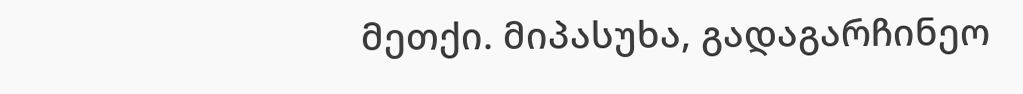მეთქი. მიპასუხა, გადაგარჩინეო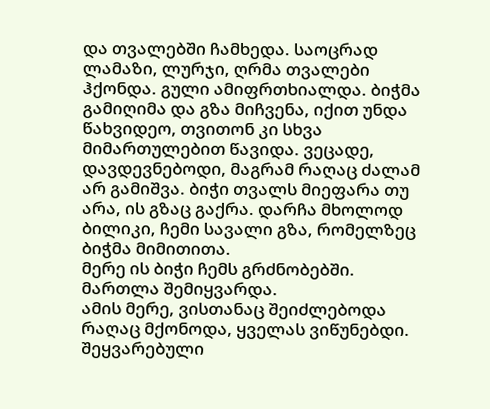და თვალებში ჩამხედა. საოცრად ლამაზი, ლურჯი, ღრმა თვალები ჰქონდა. გული ამიფრთხიალდა. ბიჭმა გამიღიმა და გზა მიჩვენა, იქით უნდა წახვიდეო, თვითონ კი სხვა მიმართულებით წავიდა. ვეცადე, დავდევნებოდი, მაგრამ რაღაც ძალამ არ გამიშვა. ბიჭი თვალს მიეფარა თუ არა, ის გზაც გაქრა. დარჩა მხოლოდ ბილიკი, ჩემი სავალი გზა, რომელზეც ბიჭმა მიმითითა.
მერე ის ბიჭი ჩემს გრძნობებში. მართლა შემიყვარდა.
ამის მერე, ვისთანაც შეიძლებოდა რაღაც მქონოდა, ყველას ვიწუნებდი. შეყვარებული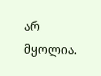არ მყოლია.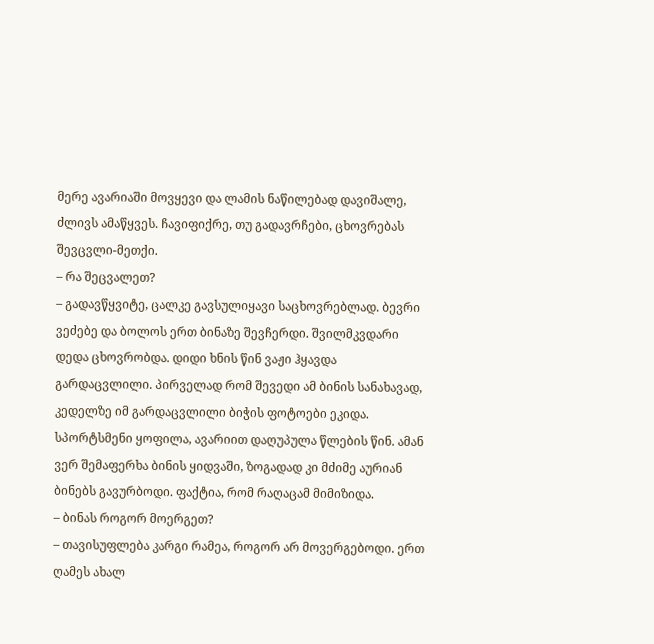მერე ავარიაში მოვყევი და ლამის ნაწილებად დავიშალე, ძლივს ამაწყვეს. ჩავიფიქრე, თუ გადავრჩები, ცხოვრებას შევცვლი-მეთქი.
– რა შეცვალეთ?
– გადავწყვიტე, ცალკე გავსულიყავი საცხოვრებლად. ბევრი ვეძებე და ბოლოს ერთ ბინაზე შევჩერდი. შვილმკვდარი დედა ცხოვრობდა. დიდი ხნის წინ ვაჟი ჰყავდა გარდაცვლილი. პირველად რომ შევედი ამ ბინის სანახავად, კედელზე იმ გარდაცვლილი ბიჭის ფოტოები ეკიდა. სპორტსმენი ყოფილა, ავარიით დაღუპულა წლების წინ. ამან ვერ შემაფერხა ბინის ყიდვაში, ზოგადად კი მძიმე აურიან ბინებს გავურბოდი. ფაქტია, რომ რაღაცამ მიმიზიდა.
– ბინას როგორ მოერგეთ?
– თავისუფლება კარგი რამეა, როგორ არ მოვერგებოდი. ერთ ღამეს ახალ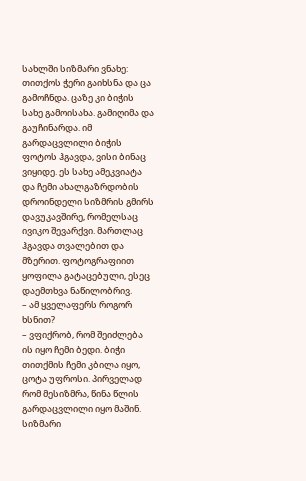სახლში სიზმარი ვნახე: თითქოს ჭერი გაიხსნა და ცა გამოჩნდა. ცაზე კი ბიჭის სახე გამოისახა. გამიღიმა და გაუჩინარდა. იმ გარდაცვლილი ბიჭის ფოტოს ჰგავდა, ვისი ბინაც ვიყიდე. ეს სახე ამეკვიატა და ჩემი ახალგაზრდობის დროინდელი სიზმრის გმირს დავუკავშირე, რომელსაც ივიკო შევარქვი. მართლაც ჰგავდა თვალებით და მზერით. ფოტოგრაფიით ყოფილა გატაცებული, ესეც დაემთხვა ნაწილობრივ.
– ამ ყველაფერს როგორ ხსნით?
– ვფიქრობ, რომ შეიძლება ის იყო ჩემი ბედი. ბიჭი თითქმის ჩემი კბილა იყო, ცოტა უფროსი. პირველად რომ მესიზმრა, წინა წლის გარდაცვლილი იყო მაშინ. სიზმარი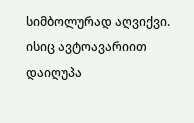სიმბოლურად აღვიქვი. ისიც ავტოავარიით დაიღუპა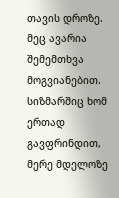თავის დროზე. მეც ავარია შემემთხვა მოგვიანებით. სიზმარშიც ხომ ერთად გავფრინდით, მერე მდელოზე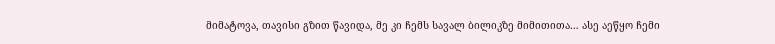მიმატოვა, თავისი გზით წავიდა, მე კი ჩემს სავალ ბილიკზე მიმითითა… ასე აეწყო ჩემი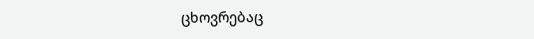ცხოვრებაც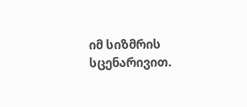იმ სიზმრის სცენარივით.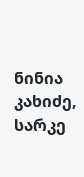ნინია კახიძე, სარკე